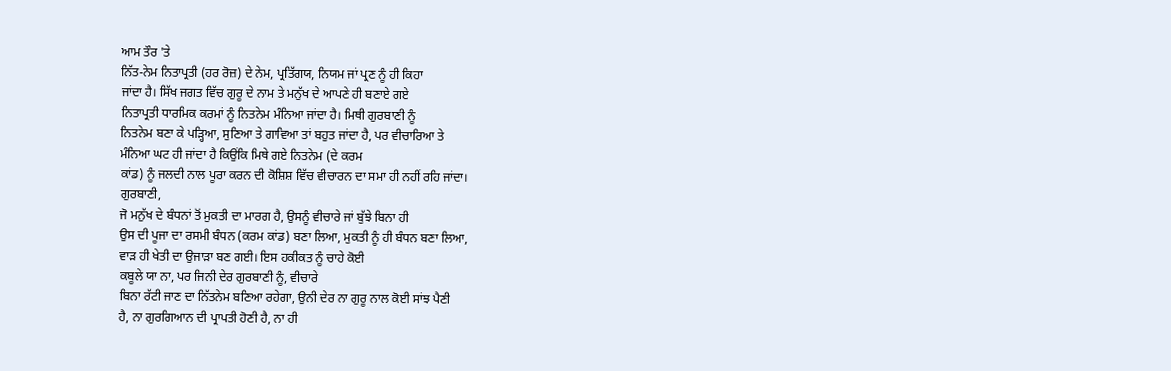ਆਮ ਤੌਰ 'ਤੇ
ਨਿੱਤ-ਨੇਮ ਨਿਤਾਪ੍ਰਤੀ (ਹਰ ਰੋਜ਼) ਦੇ ਨੇਮ, ਪ੍ਰਤਿੱਗਯ, ਨਿਯਮ ਜਾਂ ਪ੍ਰਣ ਨੂੰ ਹੀ ਕਿਹਾ
ਜਾਂਦਾ ਹੈ। ਸਿੱਖ ਜਗਤ ਵਿੱਚ ਗੁਰੂ ਦੇ ਨਾਮ ਤੇ ਮਨੁੱਖ ਦੇ ਆਪਣੇ ਹੀ ਬਣਾਏ ਗਏ
ਨਿਤਾਪ੍ਰਤੀ ਧਾਰਮਿਕ ਕਰਮਾਂ ਨੂੰ ਨਿਤਨੇਮ ਮੰਨਿਆ ਜਾਂਦਾ ਹੈ। ਮਿਥੀ ਗੁਰਬਾਣੀ ਨੂੰ
ਨਿਤਨੇਮ ਬਣਾ ਕੇ ਪੜ੍ਹਿਆ, ਸੁਣਿਆ ਤੇ ਗਾਵਿਆ ਤਾਂ ਬਹੁਤ ਜਾਂਦਾ ਹੈ, ਪਰ ਵੀਚਾਰਿਆ ਤੇ
ਮੰਨਿਆ ਘਟ ਹੀ ਜਾਂਦਾ ਹੈ ਕਿਉਂਕਿ ਮਿਥੇ ਗਏ ਨਿਤਨੇਮ (ਦੇ ਕਰਮ
ਕਾਂਡ) ਨੂੰ ਜਲਦੀ ਨਾਲ ਪੂਰਾ ਕਰਨ ਦੀ ਕੋਸ਼ਿਸ਼ ਵਿੱਚ ਵੀਚਾਰਨ ਦਾ ਸਮਾ ਹੀ ਨਹੀਂ ਰਹਿ ਜਾਂਦਾ।
ਗੁਰਬਾਣੀ,
ਜੋ ਮਨੁੱਖ ਦੇ ਬੰਧਨਾਂ ਤੋਂ ਮੁਕਤੀ ਦਾ ਮਾਰਗ ਹੈ, ਉਸਨੂੰ ਵੀਚਾਰੇ ਜਾਂ ਬੁੱਝੇ ਬਿਨਾ ਹੀ
ਉਸ ਦੀ ਪੂਜਾ ਦਾ ਰਸਮੀ ਬੰਧਨ (ਕਰਮ ਕਾਂਡ) ਬਣਾ ਲਿਆ, ਮੁਕਤੀ ਨੂੰ ਹੀ ਬੰਧਨ ਬਣਾ ਲਿਆ,
ਵਾੜ ਹੀ ਖੇਤੀ ਦਾ ਉਜਾੜਾ ਬਣ ਗਈ। ਇਸ ਹਕੀਕਤ ਨੂੰ ਚਾਹੇ ਕੋਈ
ਕਬੂਲੇ ਯਾ ਨਾ, ਪਰ ਜਿਨੀ ਦੇਰ ਗੁਰਬਾਣੀ ਨੂੰ, ਵੀਚਾਰੇ
ਬਿਨਾ ਰੱਟੀ ਜਾਣ ਦਾ ਨਿੱਤਨੇਮ ਬਣਿਆ ਰਹੇਗਾ, ਉਨੀ ਦੇਰ ਨਾ ਗੁਰੂ ਨਾਲ ਕੋਈ ਸਾਂਝ ਪੈਣੀ
ਹੈ, ਨਾ ਗੁਰਗਿਆਨ ਦੀ ਪ੍ਰਾਪਤੀ ਹੋਣੀ ਹੈ, ਨਾ ਹੀ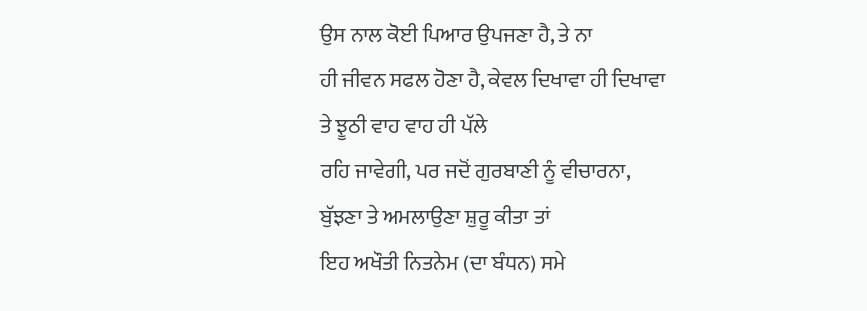ਉਸ ਨਾਲ ਕੋਈ ਪਿਆਰ ਉਪਜਣਾ ਹੈ, ਤੇ ਨਾ
ਹੀ ਜੀਵਨ ਸਫਲ ਹੋਣਾ ਹੈ, ਕੇਵਲ ਦਿਖਾਵਾ ਹੀ ਦਿਖਾਵਾ ਤੇ ਝੂਠੀ ਵਾਹ ਵਾਹ ਹੀ ਪੱਲੇ
ਰਹਿ ਜਾਵੇਗੀ, ਪਰ ਜਦੋਂ ਗੁਰਬਾਣੀ ਨੂੰ ਵੀਚਾਰਨਾ, ਬੁੱਝਣਾ ਤੇ ਅਮਲਾਉਣਾ ਸ਼ੁਰੂ ਕੀਤਾ ਤਾਂ
ਇਹ ਅਖੌਤੀ ਨਿਤਨੇਮ (ਦਾ ਬੰਧਨ) ਸਮੇ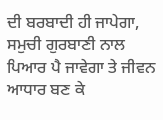ਦੀ ਬਰਬਾਦੀ ਹੀ ਜਾਪੇਗਾ, ਸਮੁਚੀ ਗੁਰਬਾਣੀ ਨਾਲ
ਪਿਆਰ ਪੈ ਜਾਵੇਗਾ ਤੇ ਜੀਵਨ ਆਧਾਰ ਬਣ ਕੇ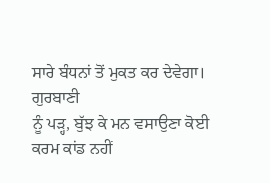ਸਾਰੇ ਬੰਧਨਾਂ ਤੋਂ ਮੁਕਤ ਕਰ ਦੇਵੇਗਾ। ਗੁਰਬਾਣੀ
ਨੂੰ ਪੜ੍ਹ, ਬੁੱਝ ਕੇ ਮਨ ਵਸਾਉਣਾ ਕੋਈ ਕਰਮ ਕਾਂਡ ਨਹੀਂ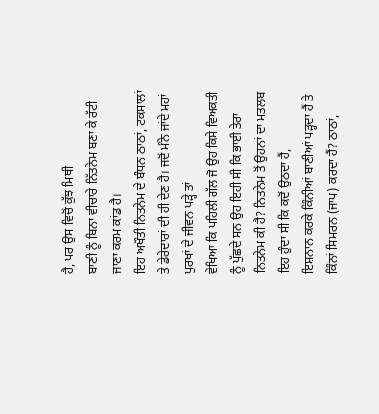ਹੈ, ਪਰ ਉਸ ਵਿਚੋਂ ਕੁੱਝ ਮਿਥੀ
ਬਾਣੀ ਨੂੰ ਬਿਨਾ ਵੀਚਾਰੇ ਨਿੱਤਨੇਮ ਬਣਾ ਕੇ ਰੱਟੀ ਜਾਣਾ ਕਰਮ ਕਾਂਡ ਹੈ।
ਇਹ ਅਖੌਤੀ ਨਿਤਨੇਮ ਦੇ ਬੰਧਨ ਠਾਠਾਂ, ਟਕਸਾਲਾਂ
ਤੇ ਡੇਰੇਦਾਰਾਂ ਦੀ ਹੀ ਦੇਣ ਹੈ। ਜਦੋਂ ਮੰਨੇ ਜਾਂਦੇ ਮਹਾਂ ਪੁਰਖਾਂ ਦੇ ਜੀਵਨ ਪੜ੍ਹੇ ਤਾਂ
ਵੇਖਿਆ ਕਿ ਪਹਿਲੀ ਗੱਲ ਜੋ ਉਹ ਕਿਸੇ ਵਿਅਕਤੀ ਨੂੰ ਪੁੱਛਦੇ ਸਨ ਉਹ ਇਹੀ ਸੀ ਕਿ ਭਾਈ ਤੇਰਾ
ਨਿਤਨੇਮ ਕੀ ਹੈ? ਨਿਤਨੇਮ ਤੋਂ ਉਹਨਾਂ ਦਾ ਮਤਲਬ ਇਹ ਹੁੰਦਾ ਸੀ ਕਿ ਕਦੋਂ ਉਠਦਾ ਹੈਂ,
ਇਸ਼ਨਾਨ ਕਰਕੇ ਕਿੰਨੀਆਂ ਬਾਣੀਆਂ ਪੜ੍ਹਦਾ ਹੈਂ ਤੇ ਕਿੰਨਾਂ ਸਿਮਰਨ (ਜਾਪ) ਕਰਦਾ ਹੈਂ? ਠਾਠਾਂ,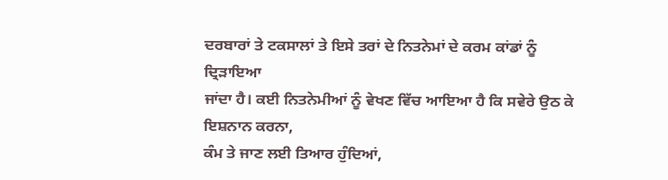ਦਰਬਾਰਾਂ ਤੇ ਟਕਸਾਲਾਂ ਤੇ ਇਸੇ ਤਰਾਂ ਦੇ ਨਿਤਨੇਮਾਂ ਦੇ ਕਰਮ ਕਾਂਡਾਂ ਨੂੰ ਦ੍ਰਿੜਾਇਆ
ਜਾਂਦਾ ਹੈ। ਕਈ ਨਿਤਨੇਮੀਆਂ ਨੂੰ ਵੇਖਣ ਵਿੱਚ ਆਇਆ ਹੈ ਕਿ ਸਵੇਰੇ ਉਠ ਕੇ ਇਸ਼ਨਾਨ ਕਰਨਾ,
ਕੰਮ ਤੇ ਜਾਣ ਲਈ ਤਿਆਰ ਹੁੰਦਿਆਂ,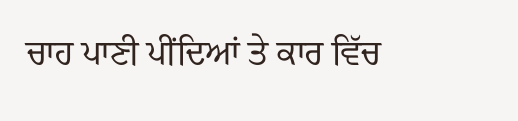ਚਾਹ ਪਾਣੀ ਪੀਂਦਿਆਂ ਤੇ ਕਾਰ ਵਿੱਚ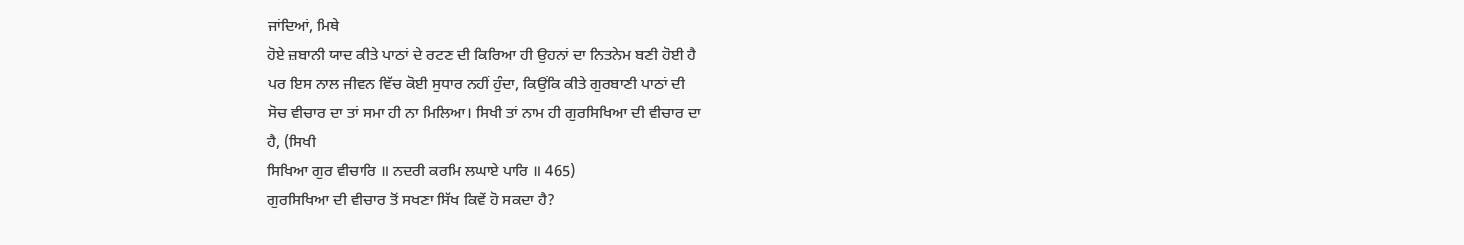ਜਾਂਦਿਆਂ, ਮਿਥੇ
ਹੋਏ ਜ਼ਬਾਨੀ ਯਾਦ ਕੀਤੇ ਪਾਠਾਂ ਦੇ ਰਟਣ ਦੀ ਕਿਰਿਆ ਹੀ ਉਹਨਾਂ ਦਾ ਨਿਤਨੇਮ ਬਣੀ ਹੋਈ ਹੈ
ਪਰ ਇਸ ਨਾਲ ਜੀਵਨ ਵਿੱਚ ਕੋਈ ਸੁਧਾਰ ਨਹੀਂ ਹੁੰਦਾ, ਕਿਉਂਕਿ ਕੀਤੇ ਗੁਰਬਾਣੀ ਪਾਠਾਂ ਦੀ
ਸੋਚ ਵੀਚਾਰ ਦਾ ਤਾਂ ਸਮਾ ਹੀ ਨਾ ਮਿਲਿਆ। ਸਿਖੀ ਤਾਂ ਨਾਮ ਹੀ ਗੁਰਸਿਖਿਆ ਦੀ ਵੀਚਾਰ ਦਾ
ਹੈ, (ਸਿਖੀ
ਸਿਖਿਆ ਗੁਰ ਵੀਚਾਰਿ ॥ ਨਦਰੀ ਕਰਮਿ ਲਘਾਏ ਪਾਰਿ ॥ 465)
ਗੁਰਸਿਖਿਆ ਦੀ ਵੀਚਾਰ ਤੋਂ ਸਖਣਾ ਸਿੱਖ ਕਿਵੇਂ ਹੋ ਸਕਦਾ ਹੈ?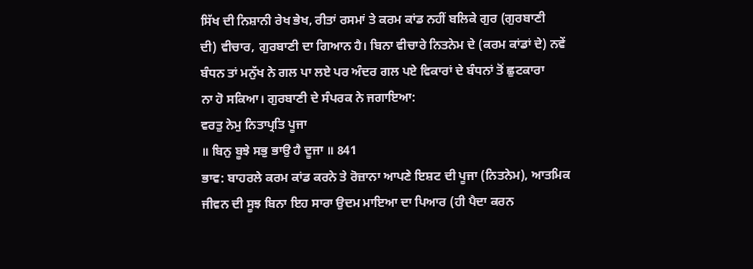ਸਿੱਖ ਦੀ ਨਿਸ਼ਾਨੀ ਰੇਖ ਭੇਖ, ਰੀਤਾਂ ਰਸਮਾਂ ਤੇ ਕਰਮ ਕਾਂਡ ਨਹੀਂ ਬਲਿਕੇ ਗੁਰ (ਗੁਰਬਾਣੀ
ਦੀ) ਵੀਚਾਰ, ਗੁਰਬਾਣੀ ਦਾ ਗਿਆਨ ਹੈ। ਬਿਨਾ ਵੀਚਾਰੇ ਨਿਤਨੇਮ ਦੇ (ਕਰਮ ਕਾਂਡਾਂ ਦੇ) ਨਵੇਂ
ਬੰਧਨ ਤਾਂ ਮਨੁੱਖ ਨੇ ਗਲ ਪਾ ਲਏ ਪਰ ਅੰਦਰ ਗਲ ਪਏ ਵਿਕਾਰਾਂ ਦੇ ਬੰਧਨਾਂ ਤੋਂ ਛੁਟਕਾਰਾ
ਨਾ ਹੋ ਸਕਿਆ। ਗੁਰਬਾਣੀ ਦੇ ਸੰਪਰਕ ਨੇ ਜਗਾਇਆ:
ਵਰਤੁ ਨੇਮੁ ਨਿਤਾਪ੍ਰਤਿ ਪੂਜਾ
॥ ਬਿਨੁ ਬੂਝੇ ਸਭੁ ਭਾਉ ਹੈ ਦੂਜਾ ॥ 841
ਭਾਵ: ਬਾਹਰਲੇ ਕਰਮ ਕਾਂਡ ਕਰਨੇ ਤੇ ਰੋਜ਼ਾਨਾ ਆਪਣੇ ਇਸ਼ਟ ਦੀ ਪੂਜਾ (ਨਿਤਨੇਮ), ਆਤਮਿਕ
ਜੀਵਨ ਦੀ ਸੂਝ ਬਿਨਾ ਇਹ ਸਾਰਾ ਉਦਮ ਮਾਇਆ ਦਾ ਪਿਆਰ (ਹੀ ਪੈਦਾ ਕਰਨ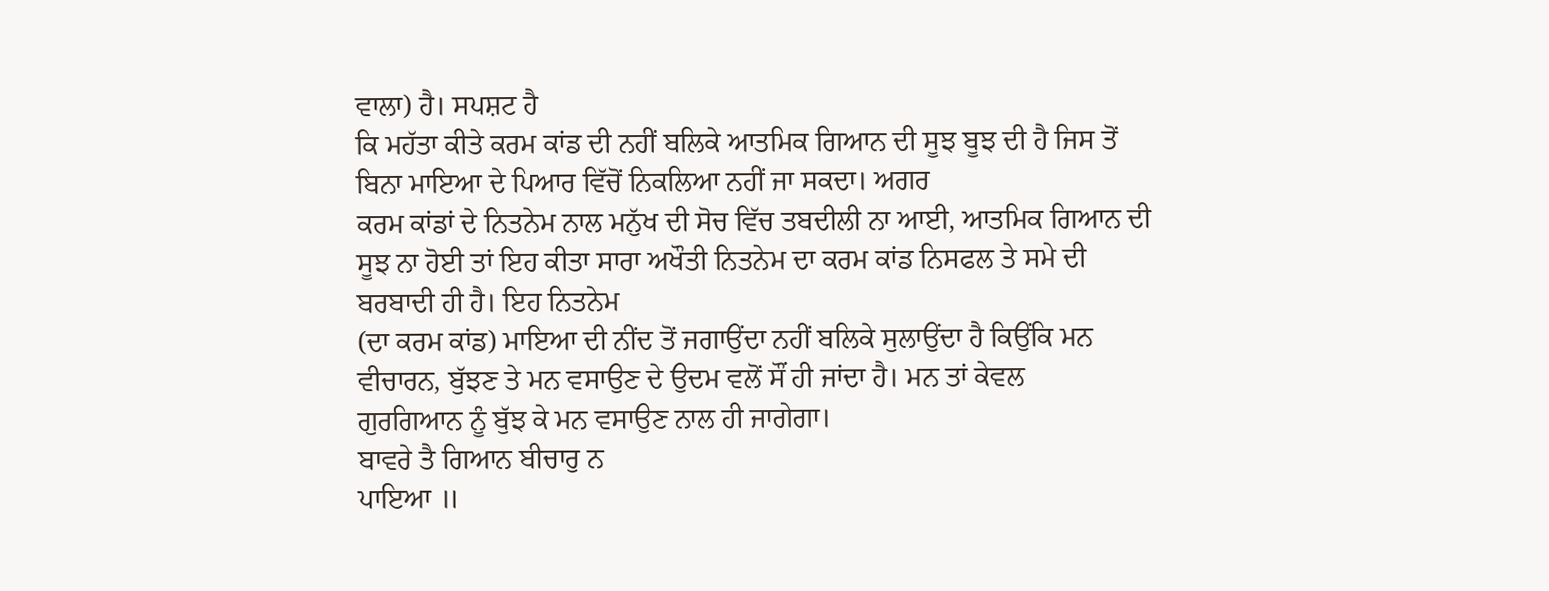ਵਾਲਾ) ਹੈ। ਸਪਸ਼ਟ ਹੈ
ਕਿ ਮਹੱਤਾ ਕੀਤੇ ਕਰਮ ਕਾਂਡ ਦੀ ਨਹੀਂ ਬਲਿਕੇ ਆਤਮਿਕ ਗਿਆਨ ਦੀ ਸੂਝ ਬੂਝ ਦੀ ਹੈ ਜਿਸ ਤੋਂ
ਬਿਨਾ ਮਾਇਆ ਦੇ ਪਿਆਰ ਵਿੱਚੋਂ ਨਿਕਲਿਆ ਨਹੀਂ ਜਾ ਸਕਦਾ। ਅਗਰ
ਕਰਮ ਕਾਂਡਾਂ ਦੇ ਨਿਤਨੇਮ ਨਾਲ ਮਨੁੱਖ ਦੀ ਸੋਚ ਵਿੱਚ ਤਬਦੀਲੀ ਨਾ ਆਈ, ਆਤਮਿਕ ਗਿਆਨ ਦੀ
ਸੂਝ ਨਾ ਹੋਈ ਤਾਂ ਇਹ ਕੀਤਾ ਸਾਰਾ ਅਖੌਤੀ ਨਿਤਨੇਮ ਦਾ ਕਰਮ ਕਾਂਡ ਨਿਸਫਲ ਤੇ ਸਮੇ ਦੀ
ਬਰਬਾਦੀ ਹੀ ਹੈ। ਇਹ ਨਿਤਨੇਮ
(ਦਾ ਕਰਮ ਕਾਂਡ) ਮਾਇਆ ਦੀ ਨੀਂਦ ਤੋਂ ਜਗਾਉਂਦਾ ਨਹੀਂ ਬਲਿਕੇ ਸੁਲਾਉਂਦਾ ਹੈ ਕਿਉਂਕਿ ਮਨ
ਵੀਚਾਰਨ, ਬੁੱਝਣ ਤੇ ਮਨ ਵਸਾਉਣ ਦੇ ਉਦਮ ਵਲੋਂ ਸੌਂ ਹੀ ਜਾਂਦਾ ਹੈ। ਮਨ ਤਾਂ ਕੇਵਲ
ਗੁਰਗਿਆਨ ਨੂੰ ਬੁੱਝ ਕੇ ਮਨ ਵਸਾਉਣ ਨਾਲ ਹੀ ਜਾਗੇਗਾ।
ਬਾਵਰੇ ਤੈ ਗਿਆਨ ਬੀਚਾਰੁ ਨ
ਪਾਇਆ ॥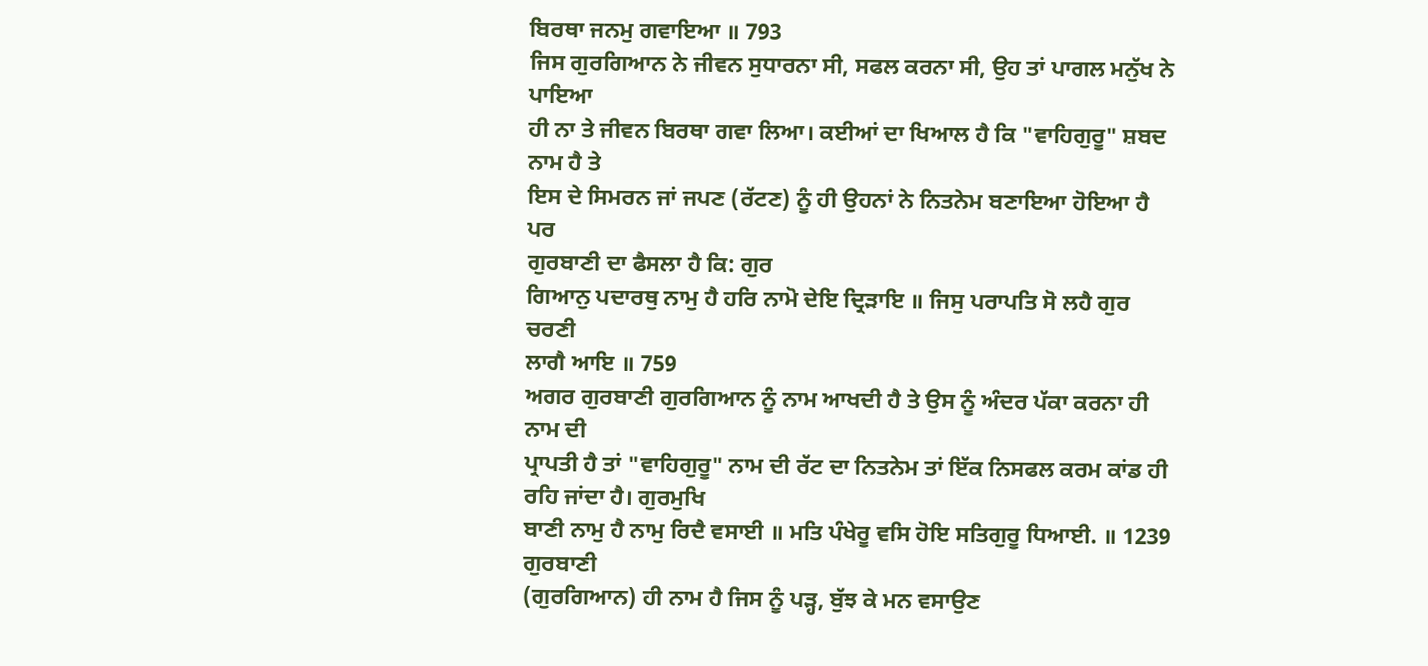ਬਿਰਥਾ ਜਨਮੁ ਗਵਾਇਆ ॥ 793
ਜਿਸ ਗੁਰਗਿਆਨ ਨੇ ਜੀਵਨ ਸੁਧਾਰਨਾ ਸੀ, ਸਫਲ ਕਰਨਾ ਸੀ, ਉਹ ਤਾਂ ਪਾਗਲ ਮਨੁੱਖ ਨੇ ਪਾਇਆ
ਹੀ ਨਾ ਤੇ ਜੀਵਨ ਬਿਰਥਾ ਗਵਾ ਲਿਆ। ਕਈਆਂ ਦਾ ਖਿਆਲ ਹੈ ਕਿ "ਵਾਹਿਗੁਰੂ" ਸ਼ਬਦ ਨਾਮ ਹੈ ਤੇ
ਇਸ ਦੇ ਸਿਮਰਨ ਜਾਂ ਜਪਣ (ਰੱਟਣ) ਨੂੰ ਹੀ ਉਹਨਾਂ ਨੇ ਨਿਤਨੇਮ ਬਣਾਇਆ ਹੋਇਆ ਹੈ ਪਰ
ਗੁਰਬਾਣੀ ਦਾ ਫੈਸਲਾ ਹੈ ਕਿ: ਗੁਰ
ਗਿਆਨੁ ਪਦਾਰਥੁ ਨਾਮੁ ਹੈ ਹਰਿ ਨਾਮੋ ਦੇਇ ਦ੍ਰਿੜਾਇ ॥ ਜਿਸੁ ਪਰਾਪਤਿ ਸੋ ਲਹੈ ਗੁਰ ਚਰਣੀ
ਲਾਗੈ ਆਇ ॥ 759
ਅਗਰ ਗੁਰਬਾਣੀ ਗੁਰਗਿਆਨ ਨੂੰ ਨਾਮ ਆਖਦੀ ਹੈ ਤੇ ਉਸ ਨੂੰ ਅੰਦਰ ਪੱਕਾ ਕਰਨਾ ਹੀ ਨਾਮ ਦੀ
ਪ੍ਰਾਪਤੀ ਹੈ ਤਾਂ "ਵਾਹਿਗੁਰੂ" ਨਾਮ ਦੀ ਰੱਟ ਦਾ ਨਿਤਨੇਮ ਤਾਂ ਇੱਕ ਨਿਸਫਲ ਕਰਮ ਕਾਂਡ ਹੀ
ਰਹਿ ਜਾਂਦਾ ਹੈ। ਗੁਰਮੁਖਿ
ਬਾਣੀ ਨਾਮੁ ਹੈ ਨਾਮੁ ਰਿਦੈ ਵਸਾਈ ॥ ਮਤਿ ਪੰਖੇਰੂ ਵਸਿ ਹੋਇ ਸਤਿਗੁਰੂ ਧਿਆਈ. ॥ 1239 ਗੁਰਬਾਣੀ
(ਗੁਰਗਿਆਨ) ਹੀ ਨਾਮ ਹੈ ਜਿਸ ਨੂੰ ਪੜ੍ਹ, ਬੁੱਝ ਕੇ ਮਨ ਵਸਾਉਣ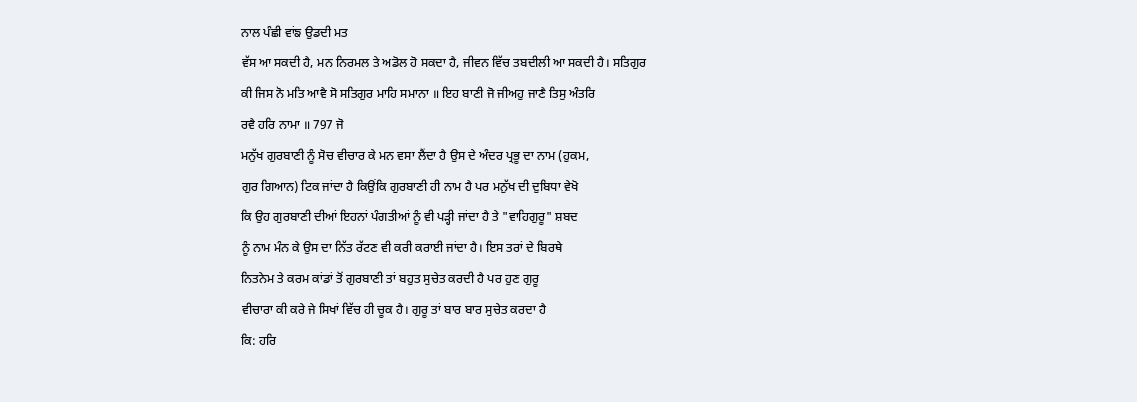ਨਾਲ ਪੰਛੀ ਵਾਂਙ ਉਡਦੀ ਮਤ
ਵੱਸ ਆ ਸਕਦੀ ਹੈ, ਮਨ ਨਿਰਮਲ ਤੇ ਅਡੋਲ ਹੋ ਸਕਦਾ ਹੈ, ਜੀਵਨ ਵਿੱਚ ਤਬਦੀਲੀ ਆ ਸਕਦੀ ਹੈ। ਸਤਿਗੁਰ
ਕੀ ਜਿਸ ਨੋ ਮਤਿ ਆਵੈ ਸੋ ਸਤਿਗੁਰ ਮਾਹਿ ਸਮਾਨਾ ॥ ਇਹ ਬਾਣੀ ਜੋ ਜੀਅਹੁ ਜਾਣੈ ਤਿਸੁ ਅੰਤਰਿ
ਰਵੈ ਹਰਿ ਨਾਮਾ ॥ 797 ਜੋ
ਮਨੁੱਖ ਗੁਰਬਾਣੀ ਨੂੰ ਸੋਚ ਵੀਚਾਰ ਕੇ ਮਨ ਵਸਾ ਲੈਂਦਾ ਹੈ ਉਸ ਦੇ ਅੰਦਰ ਪ੍ਰਭੂ ਦਾ ਨਾਮ (ਹੁਕਮ,
ਗੁਰ ਗਿਆਨ) ਟਿਕ ਜਾਂਦਾ ਹੈ ਕਿਉਂਕਿ ਗੁਰਬਾਣੀ ਹੀ ਨਾਮ ਹੈ ਪਰ ਮਨੁੱਖ ਦੀ ਦੁਬਿਧਾ ਵੇਖੋ
ਕਿ ਉਹ ਗੁਰਬਾਣੀ ਦੀਆਂ ਇਹਨਾਂ ਪੰਗਤੀਆਂ ਨੂੰ ਵੀ ਪੜ੍ਹੀ ਜਾਂਦਾ ਹੈ ਤੇ "ਵਾਹਿਗੁਰੂ" ਸ਼ਬਦ
ਨੂੰ ਨਾਮ ਮੰਨ ਕੇ ਉਸ ਦਾ ਨਿੱਤ ਰੱਟਣ ਵੀ ਕਰੀ ਕਰਾਈ ਜਾਂਦਾ ਹੈ। ਇਸ ਤਰਾਂ ਦੇ ਬਿਰਥੇ
ਨਿਤਨੇਮ ਤੇ ਕਰਮ ਕਾਂਡਾਂ ਤੋਂ ਗੁਰਬਾਣੀ ਤਾਂ ਬਹੁਤ ਸੁਚੇਤ ਕਰਦੀ ਹੈ ਪਰ ਹੁਣ ਗੁਰੂ
ਵੀਚਾਰਾ ਕੀ ਕਰੇ ਜੇ ਸਿਖਾਂ ਵਿੱਚ ਹੀ ਚੂਕ ਹੈ। ਗੁਰੂ ਤਾਂ ਬਾਰ ਬਾਰ ਸੁਚੇਤ ਕਰਦਾ ਹੈ
ਕਿ: ਹਰਿ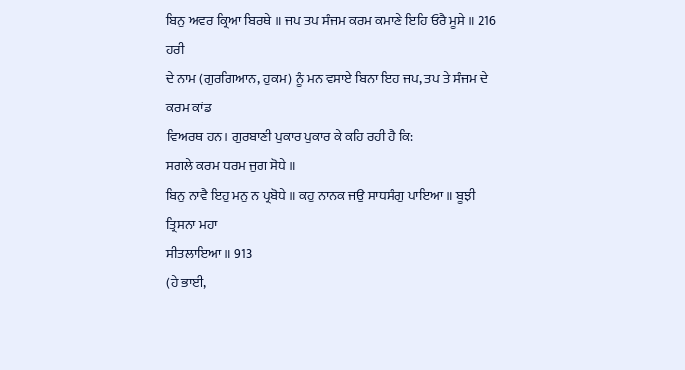ਬਿਨੁ ਅਵਰ ਕ੍ਰਿਆ ਬਿਰਥੇ ॥ ਜਪ ਤਪ ਸੰਜਮ ਕਰਮ ਕਮਾਣੇ ਇਹਿ ਓਰੈ ਮੂਸੇ ॥ 216 ਹਰੀ
ਦੇ ਨਾਮ (ਗੁਰਗਿਆਨ, ਹੁਕਮ) ਨੂੰ ਮਨ ਵਸਾਏ ਬਿਨਾ ਇਹ ਜਪ, ਤਪ ਤੇ ਸੰਜਮ ਦੇ ਕਰਮ ਕਾਂਡ
ਵਿਅਰਥ ਹਨ। ਗੁਰਬਾਣੀ ਪੁਕਾਰ ਪੁਕਾਰ ਕੇ ਕਹਿ ਰਹੀ ਹੈ ਕਿ:
ਸਗਲੇ ਕਰਮ ਧਰਮ ਜੁਗ ਸੋਧੇ ॥
ਬਿਨੁ ਨਾਵੈ ਇਹੁ ਮਨੁ ਨ ਪ੍ਰਬੋਧੇ ॥ ਕਹੁ ਨਾਨਕ ਜਉ ਸਾਧਸੰਗੁ ਪਾਇਆ ॥ ਬੂਝੀ ਤ੍ਰਿਸਨਾ ਮਹਾ
ਸੀਤਲਾਇਆ ॥ 913
(ਹੇ ਭਾਈ,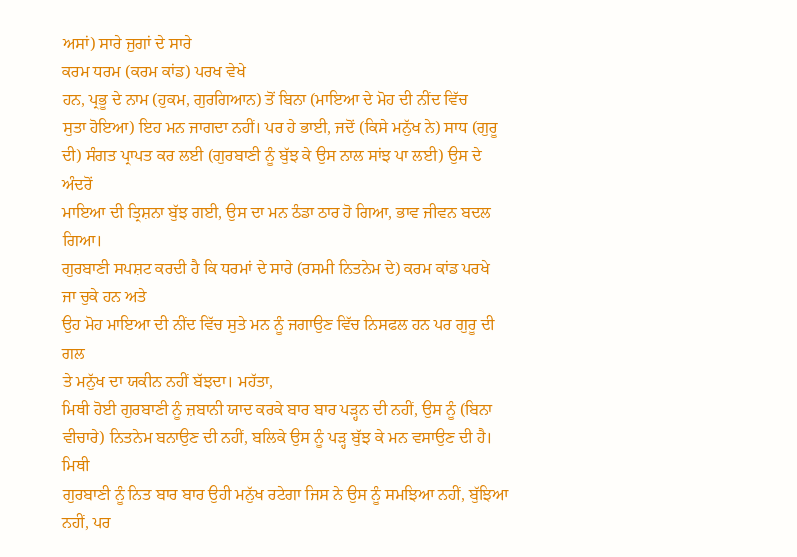ਅਸਾਂ) ਸਾਰੇ ਜੁਗਾਂ ਦੇ ਸਾਰੇ
ਕਰਮ ਧਰਮ (ਕਰਮ ਕਾਂਡ) ਪਰਖ ਵੇਖੇ
ਹਨ, ਪ੍ਰਭੂ ਦੇ ਨਾਮ (ਹੁਕਮ, ਗੁਰਗਿਆਨ) ਤੋਂ ਬਿਨਾ (ਮਾਇਆ ਦੇ ਮੋਹ ਦੀ ਨੀਂਦ ਵਿੱਚ
ਸੁਤਾ ਹੋਇਆ) ਇਹ ਮਨ ਜਾਗਦਾ ਨਹੀਂ। ਪਰ ਹੇ ਭਾਈ, ਜਦੋਂ (ਕਿਸੇ ਮਨੁੱਖ ਨੇ) ਸਾਧ (ਗੁਰੂ
ਦੀ) ਸੰਗਤ ਪ੍ਰਾਪਤ ਕਰ ਲਈ (ਗੁਰਬਾਣੀ ਨੂੰ ਬੁੱਝ ਕੇ ਉਸ ਨਾਲ ਸਾਂਝ ਪਾ ਲਈ) ਉਸ ਦੇ ਅੰਦਰੋਂ
ਮਾਇਆ ਦੀ ਤ੍ਰਿਸ਼ਨਾ ਬੁੱਝ ਗਈ, ਉਸ ਦਾ ਮਨ ਠੰਡਾ ਠਾਰ ਹੋ ਗਿਆ, ਭਾਵ ਜੀਵਨ ਬਦਲ ਗਿਆ।
ਗੁਰਬਾਣੀ ਸਪਸ਼ਟ ਕਰਦੀ ਹੈ ਕਿ ਧਰਮਾਂ ਦੇ ਸਾਰੇ (ਰਸਮੀ ਨਿਤਨੇਮ ਦੇ) ਕਰਮ ਕਾਂਡ ਪਰਖੇ
ਜਾ ਚੁਕੇ ਹਨ ਅਤੇ
ਉਹ ਮੋਹ ਮਾਇਆ ਦੀ ਨੀਂਦ ਵਿੱਚ ਸੁਤੇ ਮਨ ਨੂੰ ਜਗਾਉਣ ਵਿੱਚ ਨਿਸਫਲ ਹਨ ਪਰ ਗੁਰੂ ਦੀ ਗਲ
ਤੇ ਮਨੁੱਖ ਦਾ ਯਕੀਨ ਨਹੀਂ ਬੱਝਦਾ। ਮਹੱਤਾ,
ਮਿਥੀ ਹੋਈ ਗੁਰਬਾਣੀ ਨੂੰ ਜ਼ਬਾਨੀ ਯਾਦ ਕਰਕੇ ਬਾਰ ਬਾਰ ਪੜ੍ਹਨ ਦੀ ਨਹੀਂ, ਉਸ ਨੂੰ (ਬਿਨਾ
ਵੀਚਾਰੇ) ਨਿਤਨੇਮ ਬਨਾਉਣ ਦੀ ਨਹੀਂ, ਬਲਿਕੇ ਉਸ ਨੂੰ ਪੜ੍ਹ ਬੁੱਝ ਕੇ ਮਨ ਵਸਾਉਣ ਦੀ ਹੈ। ਮਿਥੀ
ਗੁਰਬਾਣੀ ਨੂੰ ਨਿਤ ਬਾਰ ਬਾਰ ਉਹੀ ਮਨੁੱਖ ਰਟੇਗਾ ਜਿਸ ਨੇ ਉਸ ਨੂੰ ਸਮਝਿਆ ਨਹੀਂ, ਬੁੱਝਿਆ
ਨਹੀਂ, ਪਰ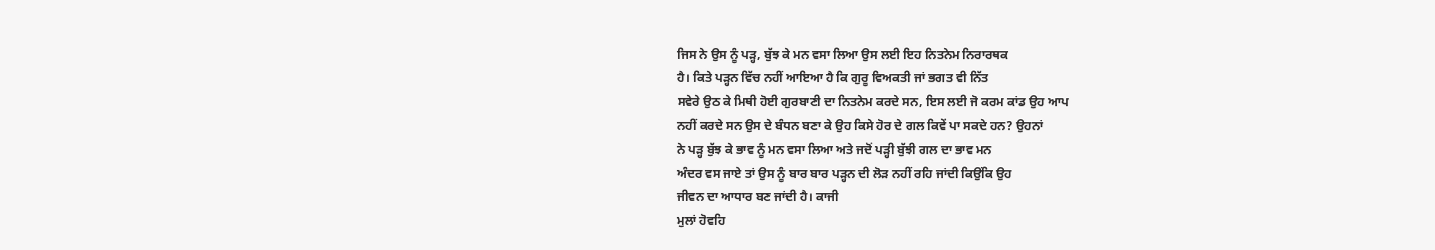ਜਿਸ ਨੇ ਉਸ ਨੂੰ ਪੜ੍ਹ, ਬੁੱਝ ਕੇ ਮਨ ਵਸਾ ਲਿਆ ਉਸ ਲਈ ਇਹ ਨਿਤਨੇਮ ਨਿਰਾਰਥਕ
ਹੈ। ਕਿਤੇ ਪੜ੍ਹਨ ਵਿੱਚ ਨਹੀਂ ਆਇਆ ਹੈ ਕਿ ਗੁਰੂ ਵਿਅਕਤੀ ਜਾਂ ਭਗਤ ਵੀ ਨਿੱਤ
ਸਵੇਰੇ ਉਠ ਕੇ ਮਿਥੀ ਹੋਈ ਗੁਰਬਾਣੀ ਦਾ ਨਿਤਨੇਮ ਕਰਦੇ ਸਨ, ਇਸ ਲਈ ਜੋ ਕਰਮ ਕਾਂਡ ਉਹ ਆਪ
ਨਹੀਂ ਕਰਦੇ ਸਨ ਉਸ ਦੇ ਬੰਧਨ ਬਣਾ ਕੇ ਉਹ ਕਿਸੇ ਹੋਰ ਦੇ ਗਲ ਕਿਵੇਂ ਪਾ ਸਕਦੇ ਹਨ? ਉਹਨਾਂ
ਨੇ ਪੜ੍ਹ ਬੁੱਝ ਕੇ ਭਾਵ ਨੂੰ ਮਨ ਵਸਾ ਲਿਆ ਅਤੇ ਜਦੋਂ ਪੜ੍ਹੀ ਬੁੱਝੀ ਗਲ ਦਾ ਭਾਵ ਮਨ
ਅੰਦਰ ਵਸ ਜਾਏ ਤਾਂ ਉਸ ਨੂੰ ਬਾਰ ਬਾਰ ਪੜ੍ਹਨ ਦੀ ਲੋੜ ਨਹੀਂ ਰਹਿ ਜਾਂਦੀ ਕਿਉਂਕਿ ਉਹ
ਜੀਵਨ ਦਾ ਆਧਾਰ ਬਣ ਜਾਂਦੀ ਹੈ। ਕਾਜੀ
ਮੁਲਾਂ ਹੋਵਹਿ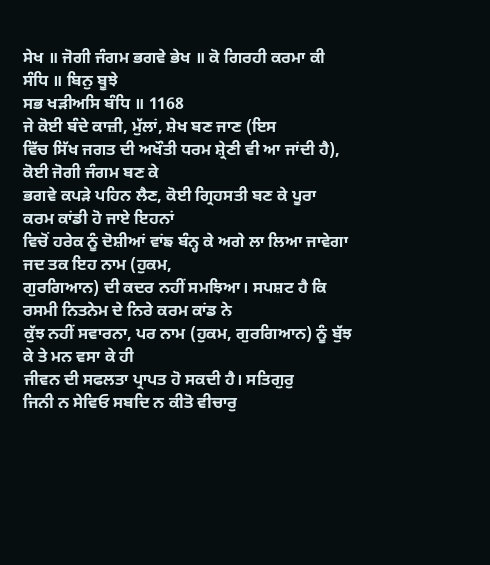ਸੇਖ ॥ ਜੋਗੀ ਜੰਗਮ ਭਗਵੇ ਭੇਖ ॥ ਕੋ ਗਿਰਹੀ ਕਰਮਾ ਕੀ ਸੰਧਿ ॥ ਬਿਨੁ ਬੂਝੇ
ਸਭ ਖੜੀਅਸਿ ਬੰਧਿ ॥ 1168
ਜੇ ਕੋਈ ਬੰਦੇ ਕਾਜ਼ੀ, ਮੁੱਲਾਂ, ਸ਼ੇਖ ਬਣ ਜਾਣ (ਇਸ
ਵਿੱਚ ਸਿੱਖ ਜਗਤ ਦੀ ਅਖੌਤੀ ਧਰਮ ਸ਼੍ਰੇਣੀ ਵੀ ਆ ਜਾਂਦੀ ਹੈ), ਕੋਈ ਜੋਗੀ ਜੰਗਮ ਬਣ ਕੇ
ਭਗਵੇ ਕਪੜੇ ਪਹਿਨ ਲੈਣ, ਕੋਈ ਗ੍ਰਿਹਸਤੀ ਬਣ ਕੇ ਪੂਰਾ
ਕਰਮ ਕਾਂਡੀ ਹੋ ਜਾਏ ਇਹਨਾਂ
ਵਿਚੋਂ ਹਰੇਕ ਨੂੰ ਦੋਸ਼ੀਆਂ ਵਾਂਙ ਬੰਨ੍ਹ ਕੇ ਅਗੇ ਲਾ ਲਿਆ ਜਾਵੇਗਾ ਜਦ ਤਕ ਇਹ ਨਾਮ (ਹੁਕਮ,
ਗੁਰਗਿਆਨ) ਦੀ ਕਦਰ ਨਹੀਂ ਸਮਝਿਆ। ਸਪਸ਼ਟ ਹੈ ਕਿ ਰਸਮੀ ਨਿਤਨੇਮ ਦੇ ਨਿਰੇ ਕਰਮ ਕਾਂਡ ਨੇ
ਕੁੱਝ ਨਹੀਂ ਸਵਾਰਨਾ, ਪਰ ਨਾਮ (ਹੁਕਮ, ਗੁਰਗਿਆਨ) ਨੂੰ ਬੁੱਝ ਕੇ ਤੇ ਮਨ ਵਸਾ ਕੇ ਹੀ
ਜੀਵਨ ਦੀ ਸਫਲਤਾ ਪ੍ਰਾਪਤ ਹੋ ਸਕਦੀ ਹੈ। ਸਤਿਗੁਰੁ
ਜਿਨੀ ਨ ਸੇਵਿਓ ਸਬਦਿ ਨ ਕੀਤੋ ਵੀਚਾਰੁ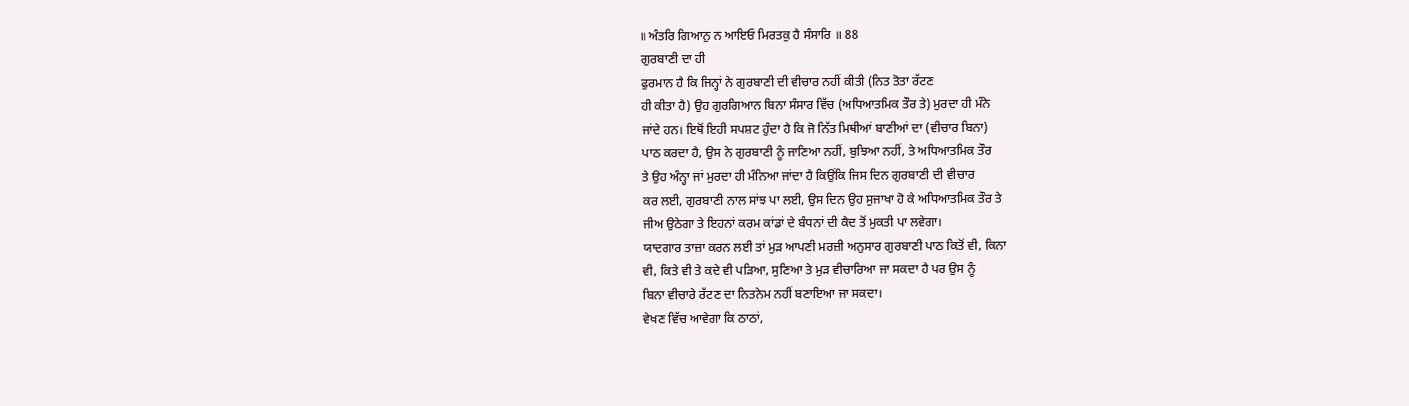॥ ਅੰਤਰਿ ਗਿਆਨੁ ਨ ਆਇਓ ਮਿਰਤਕੁ ਹੈ ਸੰਸਾਰਿ ॥ 88
ਗੁਰਬਾਣੀ ਦਾ ਹੀ
ਫੁਰਮਾਨ ਹੈ ਕਿ ਜਿਨ੍ਹਾਂ ਨੇ ਗੁਰਬਾਣੀ ਦੀ ਵੀਚਾਰ ਨਹੀਂ ਕੀਤੀ (ਨਿਤ ਤੋਤਾ ਰੱਟਣ
ਹੀ ਕੀਤਾ ਹੈ) ਉਹ ਗੁਰਗਿਆਨ ਬਿਨਾ ਸੰਸਾਰ ਵਿੱਚ (ਅਧਿਆਤਮਿਕ ਤੌਰ ਤੇ) ਮੁਰਦਾ ਹੀ ਮੰਨੇ
ਜਾਂਦੇ ਹਨ। ਇਥੋਂ ਇਹੀ ਸਪਸ਼ਟ ਹੁੰਦਾ ਹੈ ਕਿ ਜੋ ਨਿੱਤ ਮਿਥੀਆਂ ਬਾਣੀਆਂ ਦਾ (ਵੀਚਾਰ ਬਿਨਾ)
ਪਾਠ ਕਰਦਾ ਹੈ, ਉਸ ਨੇ ਗੁਰਬਾਣੀ ਨੂੰ ਜਾਣਿਆ ਨਹੀਂ, ਬੁਝਿਆ ਨਹੀਂ, ਤੇ ਅਧਿਆਤਮਿਕ ਤੌਰ
ਤੇ ਉਹ ਅੰਨ੍ਹਾ ਜਾਂ ਮੁਰਦਾ ਹੀ ਮੰਨਿਆ ਜਾਂਦਾ ਹੈ ਕਿਉਂਕਿ ਜਿਸ ਦਿਨ ਗੁਰਬਾਣੀ ਦੀ ਵੀਚਾਰ
ਕਰ ਲਈ, ਗੁਰਬਾਣੀ ਨਾਲ ਸਾਂਝ ਪਾ ਲਈ, ਉਸ ਦਿਨ ਉਹ ਸੁਜਾਖਾ ਹੋ ਕੇ ਅਧਿਆਤਮਿਕ ਤੌਰ ਤੇ
ਜੀਅ ਉਠੇਗਾ ਤੇ ਇਹਨਾਂ ਕਰਮ ਕਾਂਡਾਂ ਦੇ ਬੰਧਨਾਂ ਦੀ ਕੈਦ ਤੋਂ ਮੁਕਤੀ ਪਾ ਲਵੇਗਾ।
ਯਾਦਗਾਰ ਤਾਜ਼ਾ ਕਰਨ ਲਈ ਤਾਂ ਮੁੜ ਆਪਣੀ ਮਰਜ਼ੀ ਅਨੁਸਾਰ ਗੁਰਬਾਣੀ ਪਾਠ ਕਿਤੋਂ ਵੀ, ਕਿਨਾ
ਵੀ, ਕਿਤੇ ਵੀ ਤੇ ਕਦੇ ਵੀ ਪੜਿਆ, ਸੁਣਿਆ ਤੇ ਮੁੜ ਵੀਚਾਰਿਆ ਜਾ ਸਕਦਾ ਹੈ ਪਰ ਉਸ ਨੂੰ
ਬਿਨਾ ਵੀਚਾਰੇ ਰੱਟਣ ਦਾ ਨਿਤਨੇਮ ਨਹੀਂ ਬਣਾਇਆ ਜਾ ਸਕਦਾ।
ਵੇਖਣ ਵਿੱਚ ਆਵੇਗਾ ਕਿ ਠਾਠਾਂ,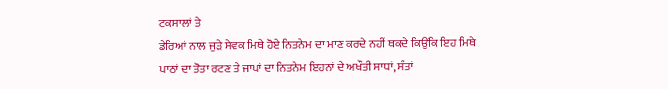ਟਕਸਾਲਾਂ ਤੇ
ਡੇਰਿਆਂ ਨਾਲ ਜੁੜੇ ਸੇਵਕ ਮਿਥੇ ਹੋਏ ਨਿਤਨੇਮ ਦਾ ਮਾਣ ਕਰਦੇ ਨਹੀਂ ਥਕਦੇ ਕਿਉਂਕਿ ਇਹ ਮਿਥੇ
ਪਾਠਾਂ ਦਾ ਤੋਤਾ ਰਟਣ ਤੇ ਜਾਪਾਂ ਦਾ ਨਿਤਨੇਮ ਇਹਨਾਂ ਦੇ ਅਖੌਤੀ ਸਾਧਾਂ, ਸੰਤਾਂ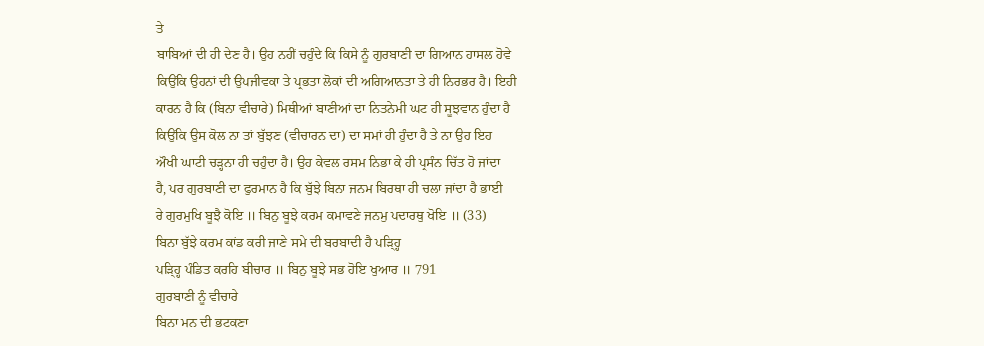ਤੇ
ਬਾਬਿਆਂ ਦੀ ਹੀ ਦੇਣ ਹੈ। ਉਹ ਨਹੀਂ ਚਹੁੰਦੇ ਕਿ ਕਿਸੇ ਨੂੰ ਗੁਰਬਾਣੀ ਦਾ ਗਿਆਨ ਹਾਸਲ ਹੋਵੇ
ਕਿਉਂਕਿ ਉਹਨਾਂ ਦੀ ਉਪਜੀਵਕਾ ਤੇ ਪ੍ਰਭਤਾ ਲੋਕਾਂ ਦੀ ਅਗਿਆਨਤਾ ਤੇ ਹੀ ਨਿਰਭਰ ਹੈ। ਇਹੀ
ਕਾਰਨ ਹੈ ਕਿ (ਬਿਨਾ ਵੀਚਾਰੇ) ਮਿਥੀਆਂ ਬਾਣੀਆਂ ਦਾ ਨਿਤਨੇਮੀ ਘਟ ਹੀ ਸੂਝਵਾਨ ਹੁੰਦਾ ਹੈ
ਕਿਉਂਕਿ ਉਸ ਕੋਲ ਨਾ ਤਾਂ ਬੁੱਝਣ (ਵੀਚਾਰਨ ਦਾ) ਦਾ ਸਮਾਂ ਹੀ ਹੁੰਦਾ ਹੈ ਤੇ ਨਾ ਉਹ ਇਹ
ਔਖੀ ਘਾਟੀ ਚੜ੍ਹਨਾ ਹੀ ਚਹੁੰਦਾ ਹੈ। ਉਹ ਕੇਵਲ ਰਸਮ ਨਿਭਾ ਕੇ ਹੀ ਪ੍ਰਸੰਨ ਚਿੱਤ ਹੋ ਜਾਂਦਾ
ਹੈ, ਪਰ ਗੁਰਬਾਣੀ ਦਾ ਫੁਰਮਾਨ ਹੈ ਕਿ ਬੁੱਝੇ ਬਿਨਾ ਜਨਮ ਬਿਰਥਾ ਹੀ ਚਲਾ ਜਾਂਦਾ ਹੈ ਭਾਈ
ਰੇ ਗੁਰਮੁਖਿ ਬੂਝੈ ਕੋਇ ॥ ਬਿਨੁ ਬੂਝੇ ਕਰਮ ਕਮਾਵਣੇ ਜਨਮੁ ਪਦਾਰਥੁ ਖੋਇ ॥ (33)
ਬਿਨਾ ਬੁੱਝੇ ਕਰਮ ਕਾਂਡ ਕਰੀ ਜਾਣੇ ਸਮੇ ਦੀ ਬਰਬਾਦੀ ਹੈ ਪੜ੍ਹ੍ਹਿ
ਪੜ੍ਹ੍ਹਿ ਪੰਡਿਤ ਕਰਹਿ ਬੀਚਾਰ ॥ ਬਿਨੁ ਬੂਝੇ ਸਭ ਹੋਇ ਖੁਆਰ ॥ 791
ਗੁਰਬਾਣੀ ਨੂੰ ਵੀਚਾਰੇ
ਬਿਨਾ ਮਨ ਦੀ ਭਟਕਣਾ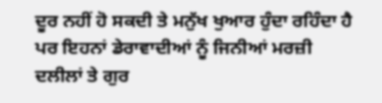ਦੂਰ ਨਹੀਂ ਹੋ ਸਕਦੀ ਤੇ ਮਨੁੱਖ ਖੁਆਰ ਹੁੰਦਾ ਰਹਿੰਦਾ ਹੈ
ਪਰ ਇਹਨਾਂ ਡੇਰਾਵਾਦੀਆਂ ਨੂੰ ਜਿਨੀਆਂ ਮਰਜ਼ੀ ਦਲੀਲਾਂ ਤੇ ਗੁਰ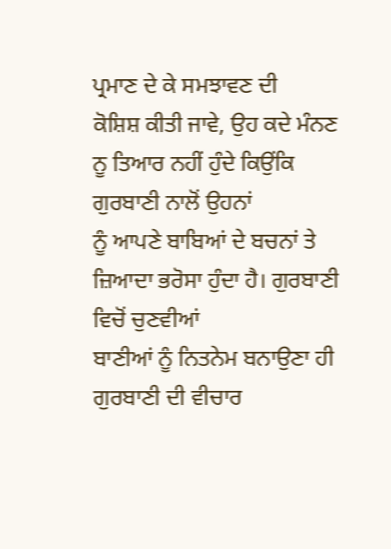ਪ੍ਰਮਾਣ ਦੇ ਕੇ ਸਮਝਾਵਣ ਦੀ
ਕੋਸ਼ਿਸ਼ ਕੀਤੀ ਜਾਵੇ, ਉਹ ਕਦੇ ਮੰਨਣ ਨੂ ਤਿਆਰ ਨਹੀਂ ਹੁੰਦੇ ਕਿਉਂਕਿ ਗੁਰਬਾਣੀ ਨਾਲੋਂ ਉਹਨਾਂ
ਨੂੰ ਆਪਣੇ ਬਾਬਿਆਂ ਦੇ ਬਚਨਾਂ ਤੇ ਜ਼ਿਆਦਾ ਭਰੋਸਾ ਹੁੰਦਾ ਹੈ। ਗੁਰਬਾਣੀ ਵਿਚੋਂ ਚੁਣਵੀਆਂ
ਬਾਣੀਆਂ ਨੂੰ ਨਿਤਨੇਮ ਬਨਾਉਣਾ ਹੀ ਗੁਰਬਾਣੀ ਦੀ ਵੀਚਾਰ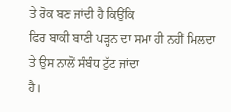ਤੇ ਰੋਕ ਬਣ ਜਾਂਦੀ ਹੈ ਕਿਉਂਕਿ
ਫਿਰ ਬਾਕੀ ਬਾਣੀ ਪੜ੍ਹਨ ਦਾ ਸਮਾ ਹੀ ਨਹੀਂ ਮਿਲਦਾ ਤੇ ਉਸ ਨਾਲੋਂ ਸੰਬੰਧ ਟੁੱਟ ਜਾਂਦਾ
ਹੈ।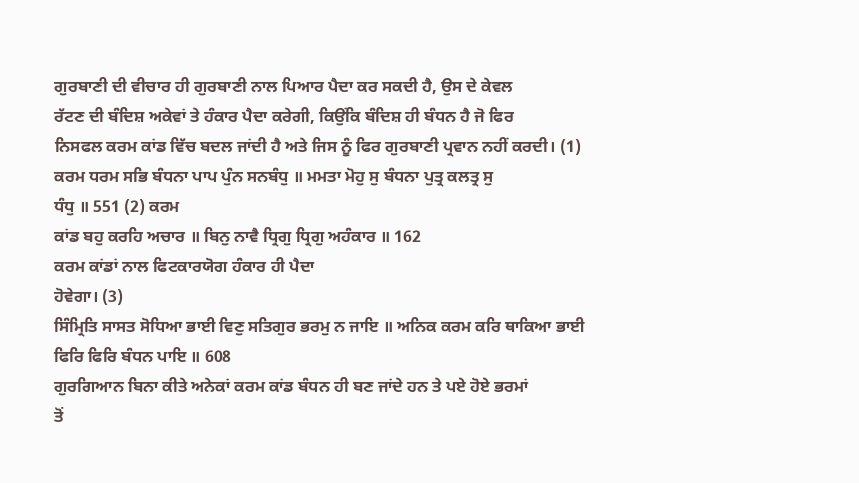ਗੁਰਬਾਣੀ ਦੀ ਵੀਚਾਰ ਹੀ ਗੁਰਬਾਣੀ ਨਾਲ ਪਿਆਰ ਪੈਦਾ ਕਰ ਸਕਦੀ ਹੈ, ਉਸ ਦੇ ਕੇਵਲ
ਰੱਟਣ ਦੀ ਬੰਦਿਸ਼ ਅਕੇਵਾਂ ਤੇ ਹੰਕਾਰ ਪੈਦਾ ਕਰੇਗੀ, ਕਿਉਂਕਿ ਬੰਦਿਸ਼ ਹੀ ਬੰਧਨ ਹੈ ਜੋ ਫਿਰ
ਨਿਸਫਲ ਕਰਮ ਕਾਂਡ ਵਿੱਚ ਬਦਲ ਜਾਂਦੀ ਹੈ ਅਤੇ ਜਿਸ ਨੂੰ ਫਿਰ ਗੁਰਬਾਣੀ ਪ੍ਰਵਾਨ ਨਹੀਂ ਕਰਦੀ। (1)
ਕਰਮ ਧਰਮ ਸਭਿ ਬੰਧਨਾ ਪਾਪ ਪੁੰਨ ਸਨਬੰਧੁ ॥ ਮਮਤਾ ਮੋਹੁ ਸੁ ਬੰਧਨਾ ਪੁਤ੍ਰ ਕਲਤ੍ਰ ਸੁ
ਧੰਧੁ ॥ 551 (2) ਕਰਮ
ਕਾਂਡ ਬਹੁ ਕਰਹਿ ਅਚਾਰ ॥ ਬਿਨੁ ਨਾਵੈ ਧ੍ਰਿਗੁ ਧ੍ਰਿਗੁ ਅਹੰਕਾਰ ॥ 162
ਕਰਮ ਕਾਂਡਾਂ ਨਾਲ ਫਿਟਕਾਰਯੋਗ ਹੰਕਾਰ ਹੀ ਪੈਦਾ
ਹੋਵੇਗਾ। (3)
ਸਿੰਮ੍ਰਿਤਿ ਸਾਸਤ ਸੋਧਿਆ ਭਾਈ ਵਿਣੁ ਸਤਿਗੁਰ ਭਰਮੁ ਨ ਜਾਇ ॥ ਅਨਿਕ ਕਰਮ ਕਰਿ ਥਾਕਿਆ ਭਾਈ
ਫਿਰਿ ਫਿਰਿ ਬੰਧਨ ਪਾਇ ॥ 608
ਗੁਰਗਿਆਨ ਬਿਨਾ ਕੀਤੇ ਅਨੇਕਾਂ ਕਰਮ ਕਾਂਡ ਬੰਧਨ ਹੀ ਬਣ ਜਾਂਦੇ ਹਨ ਤੇ ਪਏ ਹੋਏ ਭਰਮਾਂ
ਤੋਂ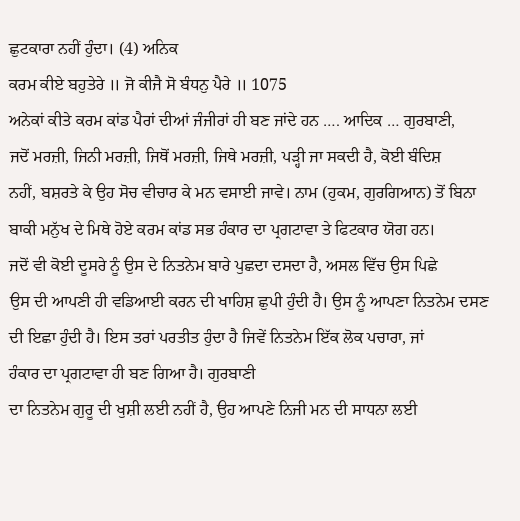ਛੁਟਕਾਰਾ ਨਹੀਂ ਹੁੰਦਾ। (4) ਅਨਿਕ
ਕਰਮ ਕੀਏ ਬਹੁਤੇਰੇ ॥ ਜੋ ਕੀਜੈ ਸੋ ਬੰਧਨੁ ਪੈਰੇ ॥ 1075
ਅਨੇਕਾਂ ਕੀਤੇ ਕਰਮ ਕਾਂਡ ਪੈਰਾਂ ਦੀਆਂ ਜੰਜੀਰਾਂ ਹੀ ਬਣ ਜਾਂਦੇ ਹਨ …. ਆਦਿਕ … ਗੁਰਬਾਣੀ,
ਜਦੋਂ ਮਰਜ਼ੀ, ਜਿਨੀ ਮਰਜ਼ੀ, ਜਿਥੋਂ ਮਰਜ਼ੀ, ਜਿਥੇ ਮਰਜ਼ੀ, ਪੜ੍ਹੀ ਜਾ ਸਕਦੀ ਹੈ, ਕੋਈ ਬੰਦਿਸ਼
ਨਹੀਂ, ਬਸ਼ਰਤੇ ਕੇ ਉਹ ਸੋਚ ਵੀਚਾਰ ਕੇ ਮਨ ਵਸਾਈ ਜਾਵੇ। ਨਾਮ (ਹੁਕਮ, ਗੁਰਗਿਆਨ) ਤੋਂ ਬਿਨਾ
ਬਾਕੀ ਮਨੁੱਖ ਦੇ ਮਿਥੇ ਹੋਏ ਕਰਮ ਕਾਂਡ ਸਭ ਹੰਕਾਰ ਦਾ ਪ੍ਰਗਟਾਵਾ ਤੇ ਫਿਟਕਾਰ ਯੋਗ ਹਨ।
ਜਦੋਂ ਵੀ ਕੋਈ ਦੂਸਰੇ ਨੂੰ ਉਸ ਦੇ ਨਿਤਨੇਮ ਬਾਰੇ ਪੁਛਦਾ ਦਸਦਾ ਹੈ, ਅਸਲ ਵਿੱਚ ਉਸ ਪਿਛੇ
ਉਸ ਦੀ ਆਪਣੀ ਹੀ ਵਡਿਆਈ ਕਰਨ ਦੀ ਖਾਹਿਸ਼ ਛੁਪੀ ਹੁੰਦੀ ਹੈ। ਉਸ ਨੂੰ ਆਪਣਾ ਨਿਤਨੇਮ ਦਸਣ
ਦੀ ਇਛਾ ਹੁੰਦੀ ਹੈ। ਇਸ ਤਰਾਂ ਪਰਤੀਤ ਹੁੰਦਾ ਹੈ ਜਿਵੇਂ ਨਿਤਨੇਮ ਇੱਕ ਲੋਕ ਪਚਾਰਾ, ਜਾਂ
ਹੰਕਾਰ ਦਾ ਪ੍ਰਗਟਾਵਾ ਹੀ ਬਣ ਗਿਆ ਹੈ। ਗੁਰਬਾਣੀ
ਦਾ ਨਿਤਨੇਮ ਗੁਰੂ ਦੀ ਖੁਸ਼ੀ ਲਈ ਨਹੀਂ ਹੈ, ਉਹ ਆਪਣੇ ਨਿਜੀ ਮਨ ਦੀ ਸਾਧਨਾ ਲਈ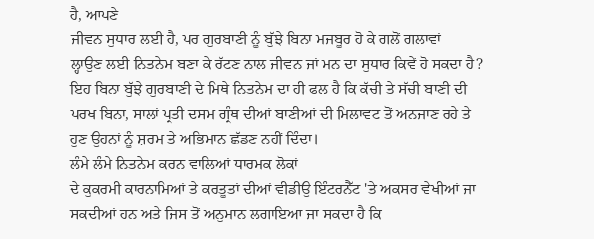ਹੈ, ਆਪਣੇ
ਜੀਵਨ ਸੁਧਾਰ ਲਈ ਹੈ, ਪਰ ਗੁਰਬਾਣੀ ਨੂੰ ਬੁੱਝੇ ਬਿਨਾ ਮਜਬੂਰ ਹੋ ਕੇ ਗਲੋਂ ਗਲਾਵਾਂ
ਲ੍ਹਾਉਣ ਲਈ ਨਿਤਨੇਮ ਬਣਾ ਕੇ ਰੱਟਣ ਨਾਲ ਜੀਵਨ ਜਾਂ ਮਨ ਦਾ ਸੁਧਾਰ ਕਿਵੇਂ ਹੋ ਸਕਦਾ ਹੈ?
ਇਹ ਬਿਨਾ ਬੁੱਝੇ ਗੁਰਬਾਣੀ ਦੇ ਮਿਥੇ ਨਿਤਨੇਮ ਦਾ ਹੀ ਫਲ ਹੈ ਕਿ ਕੱਚੀ ਤੇ ਸੱਚੀ ਬਾਣੀ ਦੀ
ਪਰਖ ਬਿਨਾ, ਸਾਲਾਂ ਪ੍ਰਤੀ ਦਸਮ ਗ੍ਰੰਥ ਦੀਆਂ ਬਾਣੀਆਂ ਦੀ ਮਿਲਾਵਟ ਤੋਂ ਅਨਜਾਣ ਰਹੇ ਤੇ
ਹੁਣ ਉਹਨਾਂ ਨੂੰ ਸ਼ਰਮ ਤੇ ਅਭਿਮਾਨ ਛੱਡਣ ਨਹੀਂ ਦਿੰਦਾ।
ਲੰਮੇ ਲੰਮੇ ਨਿਤਨੇਮ ਕਰਨ ਵਾਲਿਆਂ ਧਾਰਮਕ ਲੋਕਾਂ
ਦੇ ਕੁਕਰਮੀ ਕਾਰਨਾਮਿਆਂ ਤੇ ਕਰਤੂਤਾਂ ਦੀਆਂ ਵੀਡੀਉ ਇੰਟਰਨੈੱਟ 'ਤੇ ਅਕਸਰ ਵੇਖੀਆਂ ਜਾ
ਸਕਦੀਆਂ ਹਨ ਅਤੇ ਜਿਸ ਤੋਂ ਅਨੁਮਾਨ ਲਗਾਇਆ ਜਾ ਸਕਦਾ ਹੈ ਕਿ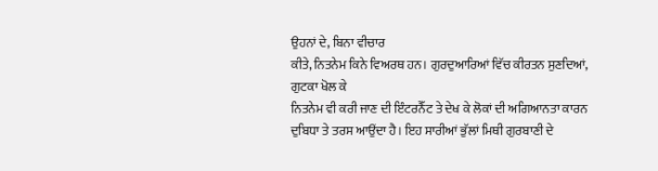ਉਹਨਾਂ ਦੇ, ਬਿਨਾ ਵੀਚਾਰ
ਕੀਤੇ, ਨਿਤਨੇਮ ਕਿਨੇ ਵਿਅਰਥ ਹਨ। ਗੁਰਦੁਆਰਿਆਂ ਵਿੱਚ ਕੀਰਤਨ ਸੁਣਦਿਆਂ, ਗੁਟਕਾ ਖੋਲ ਕੇ
ਨਿਤਨੇਮ ਵੀ ਕਰੀ ਜਾਣ ਦੀ ਇੰਟਰਨੈੱਟ ਤੇ ਦੇਖ ਕੇ ਲੋਕਾਂ ਦੀ ਅਗਿਆਨਤਾ ਕਾਰਨ
ਦੁਬਿਧਾ ਤੇ ਤਰਸ ਆਉਂਦਾ ਹੈ। ਇਹ ਸਾਰੀਆਂ ਭੁੱਲਾਂ ਮਿਥੀ ਗੁਰਬਾਣੀ ਦੇ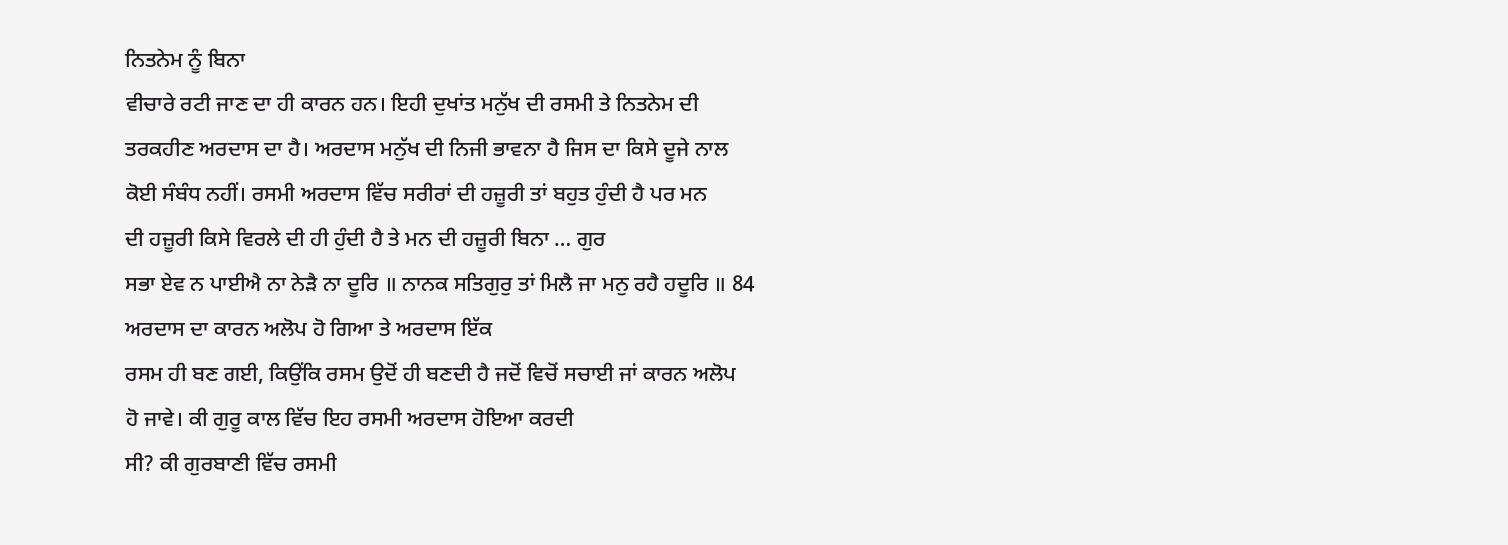ਨਿਤਨੇਮ ਨੂੰ ਬਿਨਾ
ਵੀਚਾਰੇ ਰਟੀ ਜਾਣ ਦਾ ਹੀ ਕਾਰਨ ਹਨ। ਇਹੀ ਦੁਖਾਂਤ ਮਨੁੱਖ ਦੀ ਰਸਮੀ ਤੇ ਨਿਤਨੇਮ ਦੀ
ਤਰਕਹੀਣ ਅਰਦਾਸ ਦਾ ਹੈ। ਅਰਦਾਸ ਮਨੁੱਖ ਦੀ ਨਿਜੀ ਭਾਵਨਾ ਹੈ ਜਿਸ ਦਾ ਕਿਸੇ ਦੂਜੇ ਨਾਲ
ਕੋਈ ਸੰਬੰਧ ਨਹੀਂ। ਰਸਮੀ ਅਰਦਾਸ ਵਿੱਚ ਸਰੀਰਾਂ ਦੀ ਹਜ਼ੂਰੀ ਤਾਂ ਬਹੁਤ ਹੁੰਦੀ ਹੈ ਪਰ ਮਨ
ਦੀ ਹਜ਼ੂਰੀ ਕਿਸੇ ਵਿਰਲੇ ਦੀ ਹੀ ਹੁੰਦੀ ਹੈ ਤੇ ਮਨ ਦੀ ਹਜ਼ੂਰੀ ਬਿਨਾ … ਗੁਰ
ਸਭਾ ਏਵ ਨ ਪਾਈਐ ਨਾ ਨੇੜੈ ਨਾ ਦੂਰਿ ॥ ਨਾਨਕ ਸਤਿਗੁਰੁ ਤਾਂ ਮਿਲੈ ਜਾ ਮਨੁ ਰਹੈ ਹਦੂਰਿ ॥ 84
ਅਰਦਾਸ ਦਾ ਕਾਰਨ ਅਲੋਪ ਹੋ ਗਿਆ ਤੇ ਅਰਦਾਸ ਇੱਕ
ਰਸਮ ਹੀ ਬਣ ਗਈ, ਕਿਉਂਕਿ ਰਸਮ ਉਦੋਂ ਹੀ ਬਣਦੀ ਹੈ ਜਦੋਂ ਵਿਚੋਂ ਸਚਾਈ ਜਾਂ ਕਾਰਨ ਅਲੋਪ
ਹੋ ਜਾਵੇ। ਕੀ ਗੁਰੂ ਕਾਲ ਵਿੱਚ ਇਹ ਰਸਮੀ ਅਰਦਾਸ ਹੋਇਆ ਕਰਦੀ
ਸੀ? ਕੀ ਗੁਰਬਾਣੀ ਵਿੱਚ ਰਸਮੀ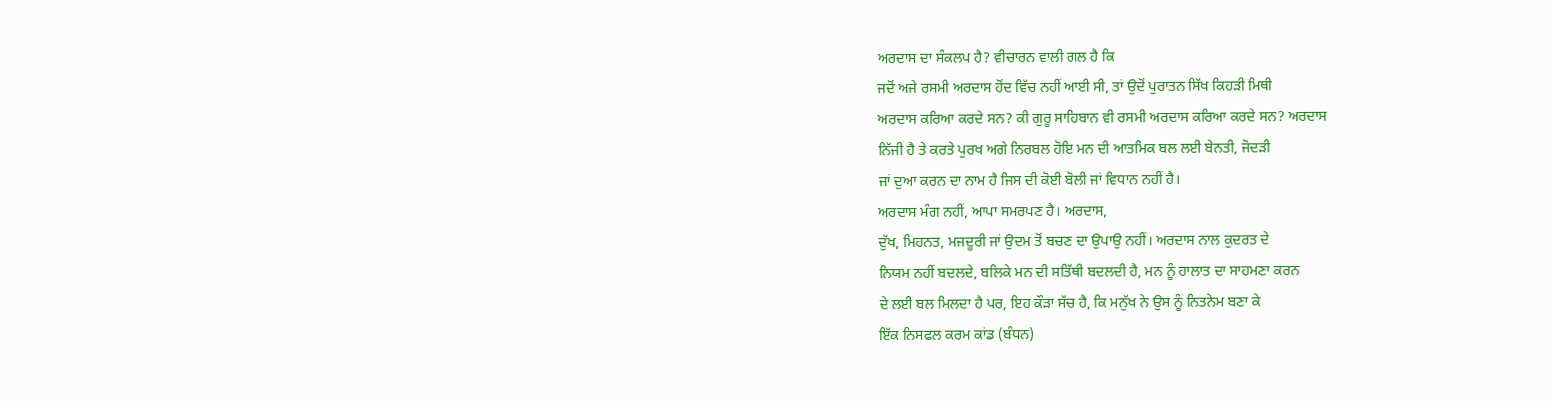ਅਰਦਾਸ ਦਾ ਸੰਕਲਪ ਹੈ? ਵੀਚਾਰਨ ਵਾਲੀ ਗਲ ਹੈ ਕਿ
ਜਦੋਂ ਅਜੇ ਰਸਮੀ ਅਰਦਾਸ ਹੋਂਦ ਵਿੱਚ ਨਹੀਂ ਆਈ ਸੀ, ਤਾਂ ਉਦੋਂ ਪੁਰਾਤਨ ਸਿੱਖ ਕਿਹੜੀ ਮਿਥੀ
ਅਰਦਾਸ ਕਰਿਆ ਕਰਦੇ ਸਨ? ਕੀ ਗੁਰੂ ਸਾਹਿਬਾਨ ਵੀ ਰਸਮੀ ਅਰਦਾਸ ਕਰਿਆ ਕਰਦੇ ਸਨ? ਅਰਦਾਸ
ਨਿੱਜੀ ਹੈ ਤੇ ਕਰਤੇ ਪੁਰਖ ਅਗੇ ਨਿਰਬਲ ਹੋਇ ਮਨ ਦੀ ਆਤਮਿਕ ਬਲ ਲਈ ਬੇਨਤੀ, ਜੋਦੜੀ
ਜਾਂ ਦੁਆ ਕਰਨ ਦਾ ਨਾਮ ਹੈ ਜਿਸ ਦੀ ਕੋਈ ਬੋਲੀ ਜਾਂ ਵਿਧਾਨ ਨਹੀਂ ਹੈ।
ਅਰਦਾਸ ਮੰਗ ਨਹੀਂ, ਆਪਾ ਸਮਰਪਣ ਹੈ। ਅਰਦਾਸ,
ਦੁੱਖ, ਮਿਹਨਤ, ਮਜਦੂਰੀ ਜਾਂ ਉਦਮ ਤੋਂ ਬਚਣ ਦਾ ਉਪਾਉ ਨਹੀਂ। ਅਰਦਾਸ ਨਾਲ ਕੁਦਰਤ ਦੇ
ਨਿਯਮ ਨਹੀਂ ਬਦਲਦੇ, ਬਲਿਕੇ ਮਨ ਦੀ ਸਤਿੱਥੀ ਬਦਲਦੀ ਹੈ, ਮਨ ਨੂੰ ਹਾਲਾਤ ਦਾ ਸਾਹਮਣਾ ਕਰਨ
ਦੇ ਲਈ ਬਲ ਮਿਲਦਾ ਹੈ ਪਰ, ਇਹ ਕੌੜਾ ਸੱਚ ਹੈ, ਕਿ ਮਨੁੱਖ ਨੇ ਉਸ ਨੂੰ ਨਿਤਨੇਮ ਬਣਾ ਕੇ
ਇੱਕ ਨਿਸਫਲ ਕਰਮ ਕਾਂਡ (ਬੰਧਨ)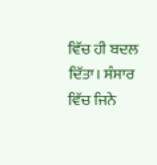ਵਿੱਚ ਹੀ ਬਦਲ ਦਿੱਤਾ। ਸੰਸਾਰ ਵਿੱਚ ਜਿਨੇ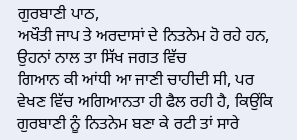ਗੁਰਬਾਣੀ ਪਾਠ,
ਅਖੌਤੀ ਜਾਪ ਤੇ ਅਰਦਾਸਾਂ ਦੇ ਨਿਤਨੇਮ ਹੋ ਰਹੇ ਹਨ, ਉਹਨਾਂ ਨਾਲ ਤਾ ਸਿੱਖ ਜਗਤ ਵਿੱਚ
ਗਿਆਨ ਕੀ ਆਂਧੀ ਆ ਜਾਣੀ ਚਾਹੀਦੀ ਸੀ, ਪਰ ਵੇਖਣ ਵਿੱਚ ਅਗਿਆਨਤਾ ਹੀ ਫੈਲ ਰਹੀ ਹੈ, ਕਿਉਂਕਿ
ਗੁਰਬਾਣੀ ਨੂੰ ਨਿਤਨੇਮ ਬਣਾ ਕੇ ਰਟੀ ਤਾਂ ਸਾਰੇ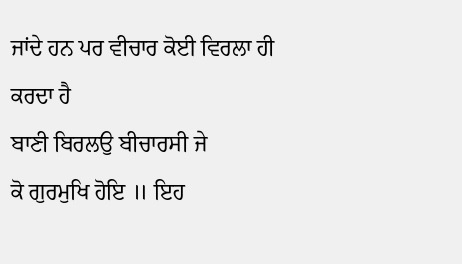ਜਾਂਦੇ ਹਨ ਪਰ ਵੀਚਾਰ ਕੋਈ ਵਿਰਲਾ ਹੀ
ਕਰਦਾ ਹੈ
ਬਾਣੀ ਬਿਰਲਉ ਬੀਚਾਰਸੀ ਜੇ
ਕੋ ਗੁਰਮੁਖਿ ਹੋਇ ॥ ਇਹ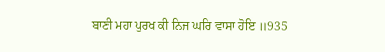ਬਾਣੀ ਮਹਾ ਪੁਰਖ ਕੀ ਨਿਜ ਘਰਿ ਵਾਸਾ ਹੋਇ ॥935